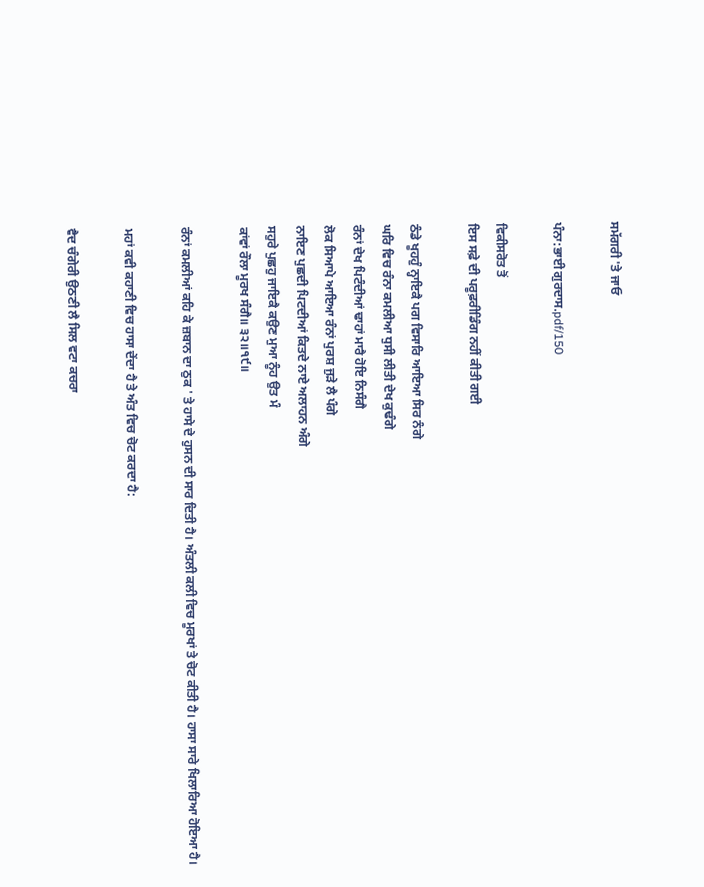ਸਮੱਗਰੀ 'ਤੇ ਜਾਓ

ਪੰਨਾ:ਭਾਈ ਗੁਰਦਾਸ.pdf/150

ਵਿਕੀਸਰੋਤ ਤੋਂ
ਇਸ ਸਫ਼ੇ ਦੀ ਪਰੂਫ਼ਰੀਡਿੰਗ ਨਹੀਂ ਕੀਤੀ ਗਈ

ਠੰਡੇ ਖੂਹਹੁੰ ਨ੍ਹਾਇਕੈ ਪਗ ਵਿਸਾਰਿ ਆਇਆ ਸਿਰ ਨੰਗੇ
ਘਰਿ ਵਿਚ ਰੰਨਾ ਕਮਲੀਆ ਧੁਸੀ ਲੀਤੀ ਦੇਖ ਕੁਢੰਗੇ
ਰੰਨਾਂ ਦੇਖ ਪਿਟੰਦੀਆਂ ਢਾਹਾਂ ਮਾਰੈ ਹੋਇ ਨਿਸੰਗੈ
ਲੋਕ ਸਿਆਪੇ ਆਇਆ ਰੰਨਾਂ ਪੁਰਸ਼ ਜੁੜੇ ਲੈ ਪੰਗੇ
ਨਾਇਣ ਪੁਛਦੀ ਪਿਟਦੀਆਂ ਕਿਤਦੇ ਨਾਏ ਅਲਾਹਨ ਅੰਗੇ
ਸਹੁਰੇ ਪੁਛਹੁ ਜਾਇਕੈ ਕਉਣ ਮੁਆ ਨੂੰਹ ਉਤ ਮੰ
ਕਾਂਵਾਂ ਰੌਲਾ ਮੂਰਖ ਸੰਗੈ॥ ੩੨॥੧੯॥

ਰੰਨਾਂ ਕਮਲੀਆਂ ਕਹਿ ਕੇ ਜ਼ਬਾਨ ਦਾ ਠੁਕ ' ਤੇ ਹਾਸੇ ਦੇ ਹੁਸਨ ਦੀ ਸਾਰ ਦਿਤੀ ਹੈ। ਅੰਤਲੀ ਕਲੀ ਵਿਚ ਮੂਰਖਾਂ ਤੇ ਚੋਟ ਕੀਤੀ ਹੈ। ਹਾਸਾ ਸਾਰੇ ਖਿਲਾਰਿਆ ਹੋਇਆ ਹੈ।

ਮਹਾਂ ਕਵੀ ਕਹਾਣੀ ਵਿਚ ਹਾਸਾ ਦੇਂਦਾ ਹੈ ਤੇ ਅੰਤ ਵਿਚ ਚੋਟ ਕਰਦਾ ਹੈ:

ਵੈਦ ਚੰਗੇਰੀ ਉਠਣੀ ਲੈ ਸਿਲ ਵਟਾ ਕਚਰਾ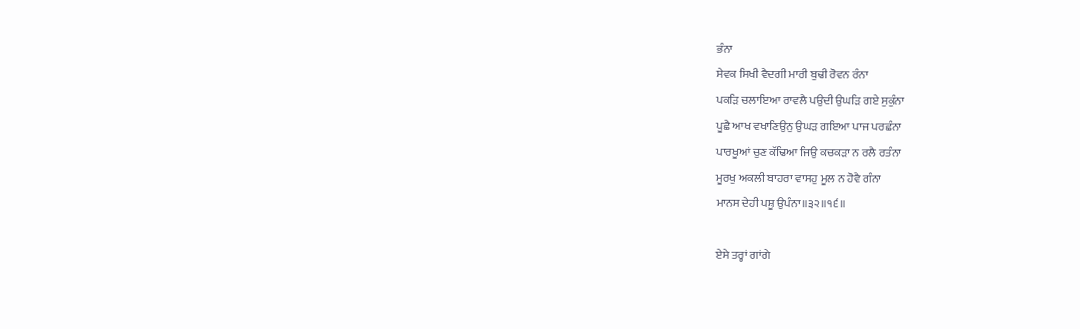ਭੰਨਾ
ਸੇਵਕ ਸਿਖੀ ਵੈਦਗੀ ਮਾਰੀ ਬੁਢੀ ਰੋਵਨ ਰੰਨਾ
ਪਕੜਿ ਚਲਾਇਆ ਰਾਵਲੈ ਪਉਦੀ ਉਘੜਿ ਗਏ ਸੁਕੁੰਨਾ
ਪੂਛੈ ਆਖ ਵਖਾਣਿਉਨੁ ਉਘੜ ਗਇਆ ਪਾਜ ਪਰਛੰਨਾ
ਪਾਰਖੂਆਂ ਚੁਣ ਕੱਢਿਆ ਜਿਉ ਕਚਕੜਾ ਨ ਰਲੈ ਰਤੰਨਾ
ਮੂਰਖੁ ਅਕਲੀ ਬਾਹਰਾ ਵਾਸਹੁ ਮੂਲ ਨ ਹੋਵੈ ਗੰਨਾ
ਮਾਨਸ ਦੇਹੀ ਪਸ਼ੂ ਉਪੰਨਾ॥੩੨॥੧੬॥

ਏਸੇ ਤਰ੍ਹਾਂ ਗਾਂਗੇ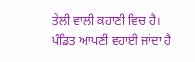ਤੇਲੀ ਵਾਲੀ ਕਹਾਣੀ ਵਿਚ ਹੈ। ਪੰਡਿਤ ਆਪਣੀ ਵਹਾਈ ਜਾਂਦਾ ਹੈ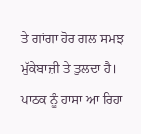ਤੇ ਗਾਂਗਾ ਹੋਰ ਗਲ ਸਮਝ ਮੁੱਕੇਬਾਜ਼ੀ ਤੇ ਤੁਲਦਾ ਹੈ। ਪਾਠਕ ਨੂੰ ਹਾਸਾ ਆ ਰਿਹਾ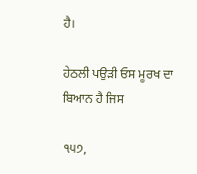ਹੈ।

ਹੇਠਲੀ ਪਉੜੀ ਓਸ ਮੂਰਖ ਦਾ ਬਿਆਨ ਹੈ ਜਿਸ

੧੫੭,